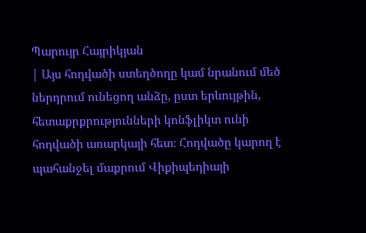Պարույր Հայրիկյան
| Այս հոդվածի ստեղծողը կամ նրանում մեծ ներդրում ունեցող անձը, ըստ երևույթին, հետաքրքրությունների կոնֆլիկտ ունի հոդվածի առարկայի հետ։ Հոդվածը կարող է պահանջել մաքրում Վիքիպեդիայի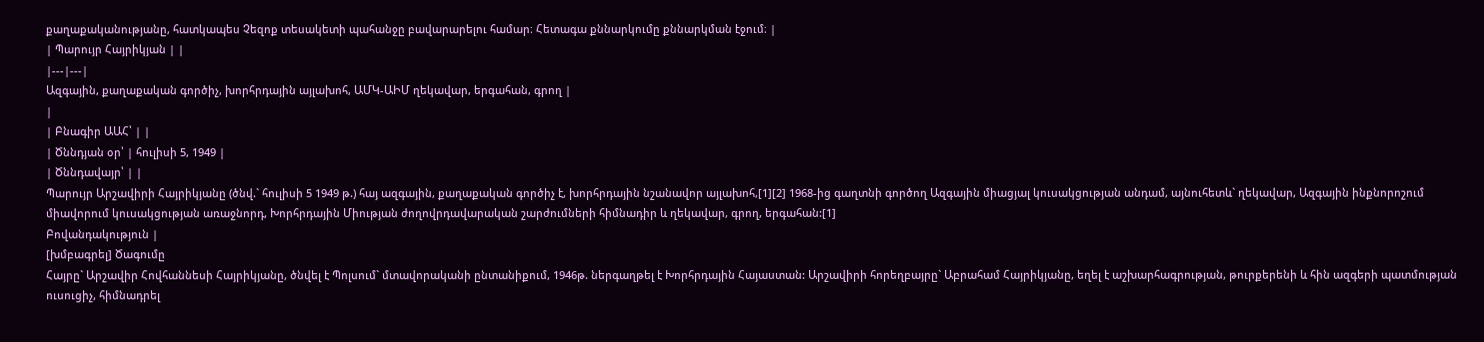քաղաքականությանը, հատկապես Չեզոք տեսակետի պահանջը բավարարելու համար։ Հետագա քննարկումը քննարկման էջում։ |
| Պարույր Հայրիկյան | |
|---|---|
Ազգային, քաղաքական գործիչ, խորհրդային այլախոհ, ԱՄԿ-ԱԻՄ ղեկավար, երգահան, գրող |
|
| Բնագիր ԱԱՀ՝ | |
| Ծննդյան օր՝ | հուլիսի 5, 1949 |
| Ծննդավայր՝ | |
Պարույր Արշավիրի Հայրիկյանը (ծնվ.` հուլիսի 5 1949 թ.) հայ ազգային, քաղաքական գործիչ է, խորհրդային նշանավոր այլախոհ,[1][2] 1968-ից գաղտնի գործող Ազգային միացյալ կուսակցության անդամ, այնուհետև` ղեկավար, Ազգային ինքնորոշում միավորում կուսակցության առաջնորդ, Խորհրդային Միության ժողովրդավարական շարժումների հիմնադիր և ղեկավար, գրող, երգահան:[1]
Բովանդակություն |
[խմբագրել] Ծագումը
Հայրը` Արշավիր Հովհաննեսի Հայրիկյանը, ծնվել է Պոլսում` մտավորականի ընտանիքում, 1946թ. ներգաղթել է Խորհրդային Հայաստան: Արշավիրի հորեղբայրը` Աբրահամ Հայրիկյանը, եղել է աշխարհագրության, թուրքերենի և հին ազգերի պատմության ուսուցիչ, հիմնադրել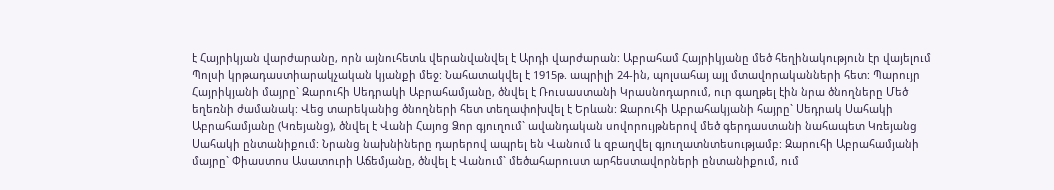է Հայրիկյան վարժարանը, որն այնուհետև վերանվանվել է Արդի վարժարան: Աբրահամ Հայրիկյանը մեծ հեղինակություն էր վայելում Պոլսի կրթադաստիարակչական կյանքի մեջ: Նահատակվել է 1915թ. ապրիլի 24-ին, պոլսահայ այլ մտավորականների հետ: Պարույր Հայրիկյանի մայրը` Զարուհի Սեդրակի Աբրահամյանը, ծնվել է Ռուսաստանի Կրասնոդարում, ուր գաղթել էին նրա ծնողները Մեծ եղեռնի ժամանակ: Վեց տարեկանից ծնողների հետ տեղափոխվել է Երևան: Զարուհի Աբրահակյանի հայրը` Սեդրակ Սահակի Աբրահամյանը (Կռեյանց), ծնվել է Վանի Հայոց Ձոր գյուղում` ավանդական սովորույթներով մեծ գերդաստանի նահապետ Կռեյանց Սահակի ընտանիքում: Նրանց նախնիները դարերով ապրել են Վանում և զբաղվել գյուղատնտեսությամբ: Զարուհի Աբրահամյանի մայրը` Փիաստոս Ասատուրի Աճեմյանը, ծնվել է Վանում` մեծահարուստ արհեստավորների ընտանիքում, ում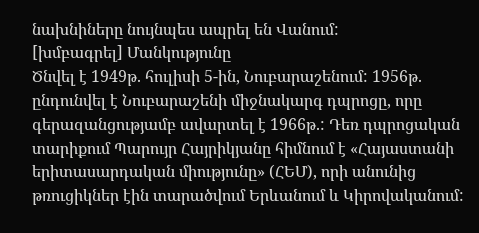նախնիները նույնպես ապրել են Վանում:
[խմբագրել] Մանկությունը
Ծնվել է 1949թ. հուլիսի 5-ին, Նուբարաշենում: 1956թ. ընդունվել է Նուբարաշենի միջնակարգ դպրոցը, որը գերազանցությամբ ավարտել է 1966թ.: Դեռ դպրոցական տարիքում Պարույր Հայրիկյանը հիմնում է «Հայաստանի երիտասարդական միությունը» (ՀԵՄ), որի անունից թռուցիկներ էին տարածվում Երևանում և Կիրովականում: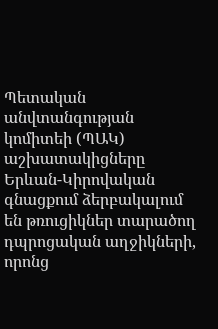Պետական անվտանգության կոմիտեի (ՊԱԿ) աշխատակիցները Երևան-Կիրովական գնացքում ձերբակալում են թռուցիկներ տարածող դպրոցական աղջիկների, որոնց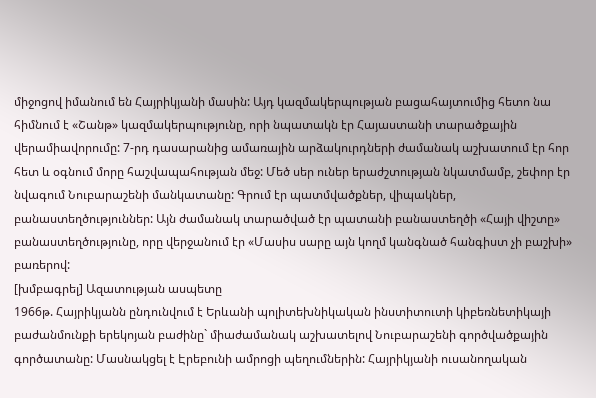միջոցով իմանում են Հայրիկյանի մասին: Այդ կազմակերպության բացահայտումից հետո նա հիմնում է «Շանթ» կազմակերպությունը, որի նպատակն էր Հայաստանի տարածքային վերամիավորումը: 7-րդ դասարանից ամառային արձակուրդների ժամանակ աշխատում էր հոր հետ և օգնում մորը հաշվապահության մեջ: Մեծ սեր ուներ երաժշտության նկատմամբ, շեփոր էր նվագում Նուբարաշենի մանկատանը: Գրում էր պատմվածքներ, վիպակներ, բանաստեղծություններ: Այն ժամանակ տարածված էր պատանի բանաստեղծի «Հայի վիշտը» բանաստեղծությունը, որը վերջանում էր «Մասիս սարը այն կողմ կանգնած հանգիստ չի բաշխի» բառերով:
[խմբագրել] Ազատության ասպետը
1966թ. Հայրիկյանն ընդունվում է Երևանի պոլիտեխնիկական ինստիտուտի կիբեռնետիկայի բաժանմունքի երեկոյան բաժինը` միաժամանակ աշխատելով Նուբարաշենի գործվածքային գործատանը: Մասնակցել է Էրեբունի ամրոցի պեղումներին: Հայրիկյանի ուսանողական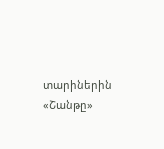տարիներին «Շանթը»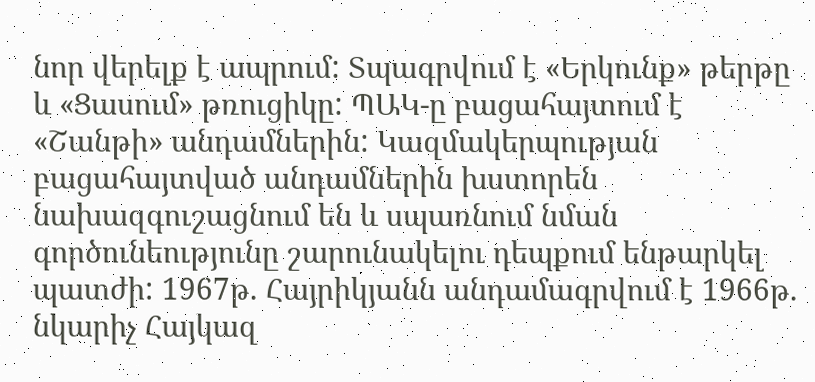նոր վերելք է ապրում: Տպագրվում է «Երկունք» թերթը և «Ցասում» թռուցիկը: ՊԱԿ-ը բացահայտում է «Շանթի» անդամներին: Կազմակերպության բացահայտված անդամներին խստորեն նախազգուշացնում են և սպառնում նման գործունեությունը շարունակելու դեպքում ենթարկել պատժի: 1967թ. Հայրիկյանն անդամագրվում է 1966թ. նկարիչ Հայկազ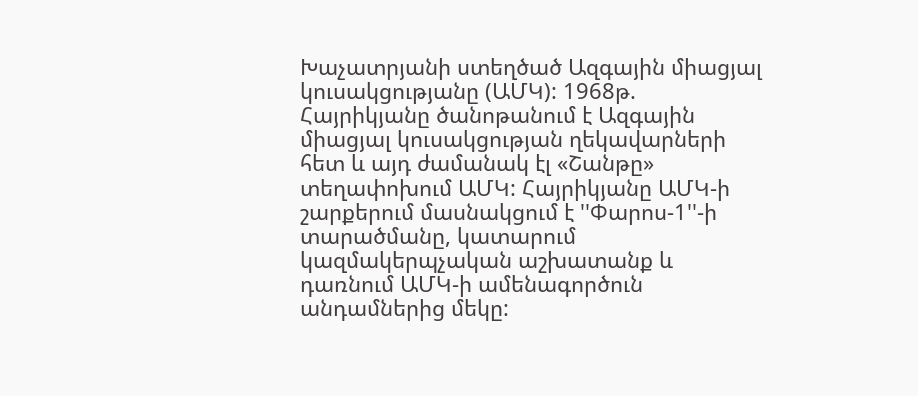Խաչատրյանի ստեղծած Ազգային միացյալ կուսակցությանը (ԱՄԿ): 1968թ. Հայրիկյանը ծանոթանում է Ազգային միացյալ կուսակցության ղեկավարների հետ և այդ ժամանակ էլ «Շանթը» տեղափոխում ԱՄԿ: Հայրիկյանը ԱՄԿ-ի շարքերում մասնակցում է ''Փարոս-1''-ի տարածմանը, կատարում կազմակերպչական աշխատանք և դառնում ԱՄԿ-ի ամենագործուն անդամներից մեկը: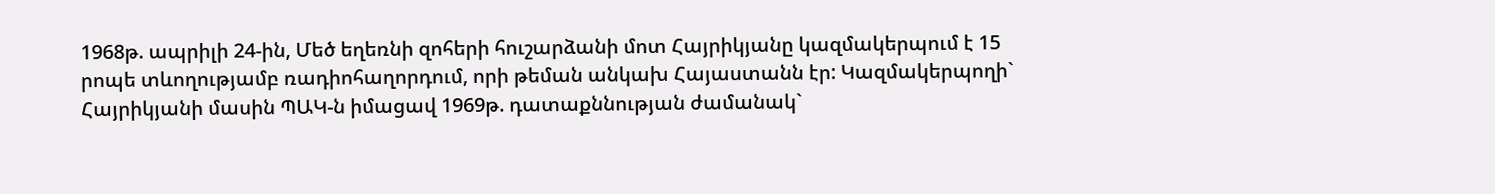1968թ. ապրիլի 24-ին, Մեծ եղեռնի զոհերի հուշարձանի մոտ Հայրիկյանը կազմակերպում է 15 րոպե տևողությամբ ռադիոհաղորդում, որի թեման անկախ Հայաստանն էր: Կազմակերպողի` Հայրիկյանի մասին ՊԱԿ-ն իմացավ 1969թ. դատաքննության ժամանակ`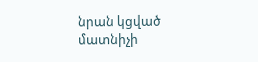նրան կցված մատնիչի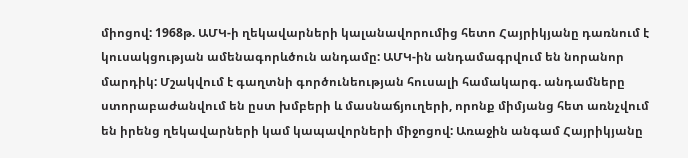միոցով: 1968թ. ԱՄԿ-ի ղեկավարների կալանավորումից հետո Հայրիկյանը դառնում է կուսակցության ամենագորևծուն անդամը: ԱՄԿ-ին անդամագրվում են նորանոր մարդիկ: Մշակվում է գաղտնի գործունեության հուսալի համակարգ. անդամները ստորաբաժանվում են ըստ խմբերի և մասնաճյուղերի, որոնք միմյանց հետ առնչվում են իրենց ղեկավարների կամ կապավորների միջոցով: Առաջին անգամ Հայրիկյանը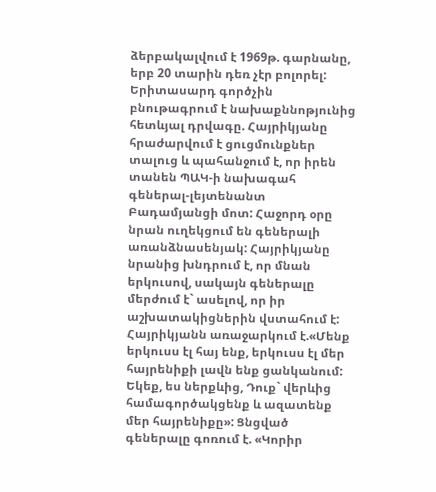ձերբակալվում է 1969թ. գարնանը, երբ 20 տարին դեռ չէր բոլորել: Երիտասարդ գործչին բնութագրում է նախաքննոթյունից հետևյալ դրվագը. Հայրիկյանը հրաժարվում է ցուցմունքներ տալուց և պահանջում է, որ իրեն տանեն ՊԱԿ-ի նախագահ գեներալ-լեյտենանտ Բադամյանցի մոտ: Հաջորդ օրը նրան ուղեկցում են գեներալի առանձնասենյակ: Հայրիկյանը նրանից խնդրում է, որ մնան երկուսով, սակայն գեներալը մերժում է` ասելով, որ իր աշխատակիցներին վստահում է: Հայրիկյանն առաջարկում է.«Մենք երկուսս էլ հայ ենք, երկուսս էլ մեր հայրենիքի լավն ենք ցանկանում: Եկեք, ես ներքևից, Դուք` վերևից համագործակցենք և ազատենք մեր հայրենիքը»: Ցնցված գեներալը գոռում է. «Կորիր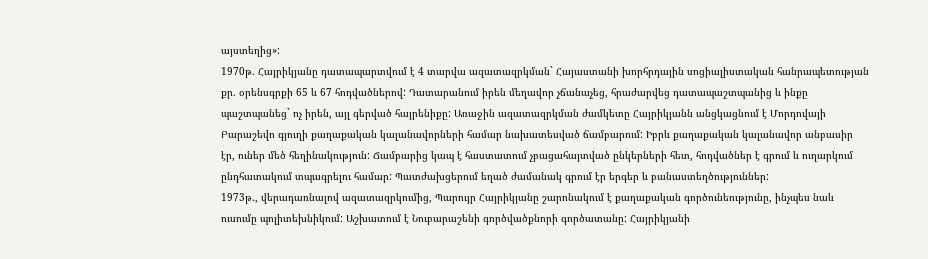այստեղից»:
1970թ. Հայրիկյանը դատապարտվում է 4 տարվա ազատազրկման` Հայաստանի խորհրդային սոցիալիստական հանրապետության քր. օրենսգրքի 65 և 67 հոդվածներով: Դատարանում իրեն մեղավոր չճանաչեց, հրաժարվեց դատապաշտպանից և ինքը պաշտպանեց` ոչ իրեն, այլ գերված հայրենիքը: Առաջին ազատազրկման ժամկետը Հայրիկյանն անցկացնում է Մորդովայի Բարաշեվո գյուղի քաղաքական կալանավորների համար նախատեսված ճամբարում: Իբրև քաղաքական կալանավոր անբասիր էր, ուներ մեծ հեղինակություն: Ճամբարից կապ է հաստատում չբացահայտված ընկերների հետ, հոդվածներ է գրում և ուղարկում ընդհատակում տպագրելու համար: Պատժախցերում եղած ժամանակ գրում էր երգեր և բանաստեղծություններ:
1973թ., վերադառնալով ազատազրկումից, Պարույր Հայրիկյանը շարոնակում է քաղաքական գործունեությունը, ինչպես նաև ուսումը պոլիտեխնիկում: Աշխատում է Նուբարաշենի գործվածքնորի գործատանը: Հայրիկյանի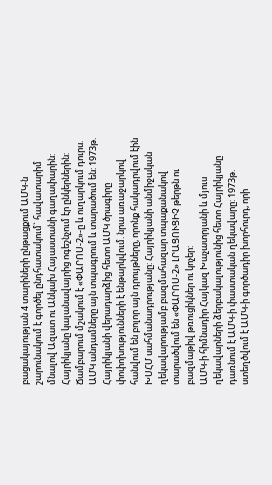բացակայության 4 տարիների ընթացքում ԱՄԿ-ն շարունակում է գործել ընդհատակում` հավատարիմ մնալով Ազատ ու Անկախ Հայաստանի գաղափարին: Հայրիկյանը կալանավայրից ոգեշնչում էր ընկերներին: Ճամբարում մշակում է «ՓԱՐՈՍ-2»-ը և ուղարկում դուրս. ԱՄԿ անդամները այն տպագրում և տարածում են: 1973թ. Հայրիկյանի վերադարձից հետո ԱՄԿ ծրագիրը փոփոխությունների է ենթարկվում. նրա առաջարկով հանվում են բոլոր այն դրույթները, որոնք հակադրվում էին ԽՍՀՄ սահմանադրությանը: Հայրիկյանի անմիջական ղեկավարությամբ բազմահազար տպաքանակով տարածվում են «ՓԱՐՈՍ-2» ԼՐԱՑՈՒՑԻՉ թերթն ու բազմաթիվ թռուցիկներ ու կոչեր:
ԱՄԿ-ի հիմնադիր Հայկազ Խաչատրյանի և մյուս ղեկավարների ձերբակալությունից հետո Հայրիկյանը դառնում է ԱՄԿ-ի փաստական ղեկավարը: 1973թ. ստեղծվում է ԱՄԿ-ի գործադիր խորհուրդ, որի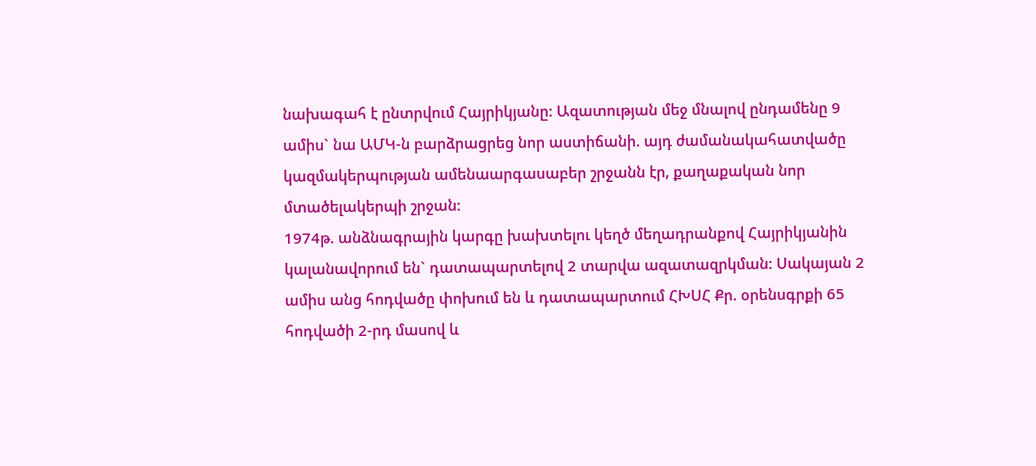նախագահ է ընտրվում Հայրիկյանը: Ազատության մեջ մնալով ընդամենը 9 ամիս` նա ԱՄԿ-ն բարձրացրեց նոր աստիճանի. այդ ժամանակահատվածը կազմակերպության ամենաարգասաբեր շրջանն էր, քաղաքական նոր մտածելակերպի շրջան:
1974թ. անձնագրային կարգը խախտելու կեղծ մեղադրանքով Հայրիկյանին կալանավորում են` դատապարտելով 2 տարվա ազատազրկման: Սակայան 2 ամիս անց հոդվածը փոխում են և դատապարտում ՀԽՍՀ Քր. օրենսգրքի 65 հոդվածի 2-րդ մասով և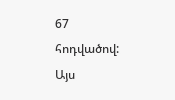67 հոդվածով: Այս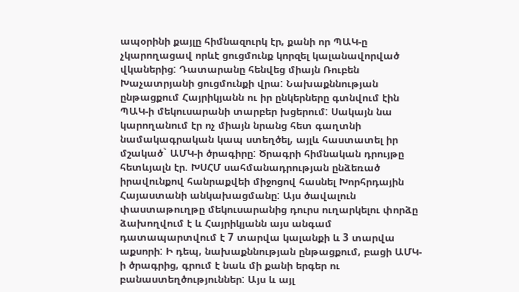ապօրինի քայլը հիմնազուրկ էր, քանի որ ՊԱԿ-ը չկարողացավ որևէ ցուցմունք կորզել կալանավորված վկաներից: Դատարանը հենվեց միայն Ռուբեն Խաչատրյանի ցուցմունքի վրա: Նախաքննության ընթացքում Հայրիկյանն ու իր ընկերները գտնվում էին ՊԱԿ-ի մեկուսարանի տարբեր խցերում: Սակայն նա կարողանում էր ոչ միայն նրանց հետ գաղտնի նամակագրական կապ ստեղծել, այլև հաստատել իր մշակած` ԱՄԿ-ի ծրագիրը: Ծրագրի հիմնական դրույթը հետևյալն էր. ԽՍՀՄ սահմանադրության ընձեռած իրավունքով հանրաքվեի միջոցով հասնել Խորհրդային Հայաստանի անկախացմանը: Այս ծավալուն փաստաթուղթը մեկուսարանից դուրս ուղարկելու փորձը ձախողվում է և Հայրիկյանն այս անգամ դատապարտվում է 7 տարվա կալանքի և 3 տարվա աքսորի: Ի դեպ, նախաքննության ընթացքում, բացի ԱՄԿ-ի ծրագրից, գրում է նաև մի քանի երգեր ու բանաստեղծություններ: Այս և այլ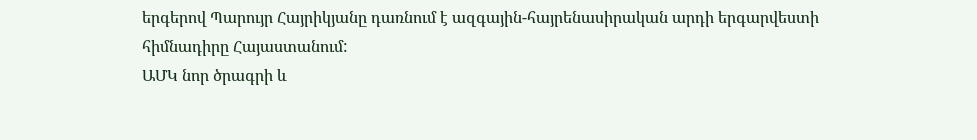երգերով Պարույր Հայրիկյանը դառնում է ազգային-հայրենասիրական արդի երգարվեստի հիմնադիրը Հայաստանում:
ԱՄԿ նոր ծրագրի և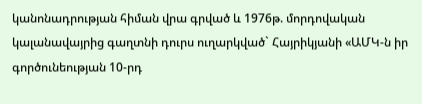կանոնադրության հիման վրա գրված և 1976թ. մորդովական կալանավայրից գաղտնի դուրս ուղարկված` Հայրիկյանի «ԱՄԿ-ն իր գործունեության 10-րդ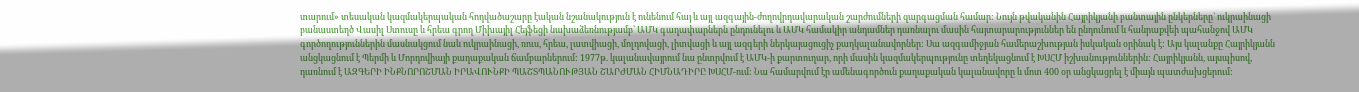տարում» տեսական կազմակերպական հոդվածաշարը էական նշանակություն է ունենում հայ և այլ ազգային-ժողովրդավարական շարժումների զարգացման համար: Նույն թվականին Հայրիկյանի բանտային ընկերները` ուկրաինացի բանաստեղծ Վասիլ Ստուսը և հրեա գրող Միխայիլ Հեյֆեցի նախաձեռնությամբ` ԱՄԿ գաղափարներն ընդունելու և ԱՄԿ համակիր անդամներ դառնալու մասին հայտարարություններ են ընդունում և հանրաքվեի պահանջով ԱՄԿ գործողություններին մասնակցում նաև ուկրաինացի, ռուս, հրեա, լատվիացի, մոլդովացի, լիտվացի և այլ ազգերի ներկայացուցիչ քաղկալանավորներ: Սա ազգամիջյան համերաշխության իսկական օրինակ է: Այս կալանքը Հայրիկյանն անցկացնում է Պերմի և Մորդովիայի քաղաքական ճամբարներում: 1977թ. կալանավայրում նա ընտրվում է ԱՄԿ-ի քարտուղար, որի մասին կազմակերպությունը տեղեկացնում է ԽՍՀՄ իշխանություններին: Հայրիկյանն, այսպիսով, դառնում է ԱԶԳԵՐԻ ԻՆՔՆՈՐՈՇՄԱՆ ԻՐԱՎՈՒՆՔԻ ՊԱՇՏՊԱՆՈՒԹՅԱՆ ՇԱՐԺՄԱՆ ՀԻՄՆԱԴԻՐԸ ԽՍՀՄ-ում: Նա համարվում էր ամենագործուն քաղաքական կալանավորը և մոտ 400 օր անցկացրել է միայն պատժախցերում: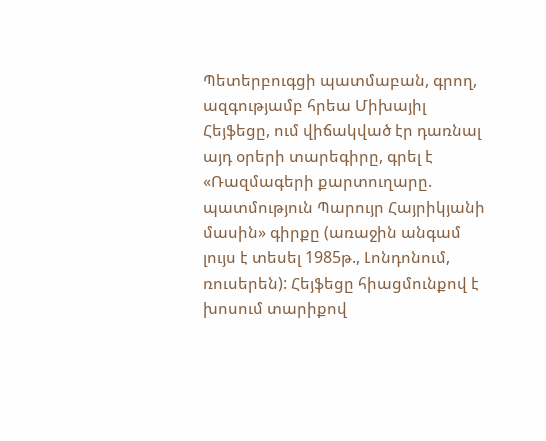Պետերբուգցի պատմաբան, գրող, ազգությամբ հրեա Միխայիլ Հեյֆեցը, ում վիճակված էր դառնալ այդ օրերի տարեգիրը, գրել է «Ռազմագերի քարտուղարը. պատմություն Պարույր Հայրիկյանի մասին» գիրքը (առաջին անգամ լույս է տեսել 1985թ., Լոնդոնում, ռուսերեն): Հեյֆեցը հիացմունքով է խոսում տարիքով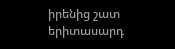իրենից շատ երիտասարդ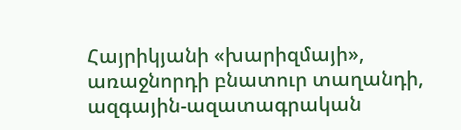Հայրիկյանի «խարիզմայի», առաջնորդի բնատուր տաղանդի, ազգային-ազատագրական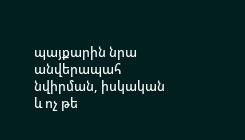պայքարին նրա անվերապահ նվիրման, իսկական և ոչ թե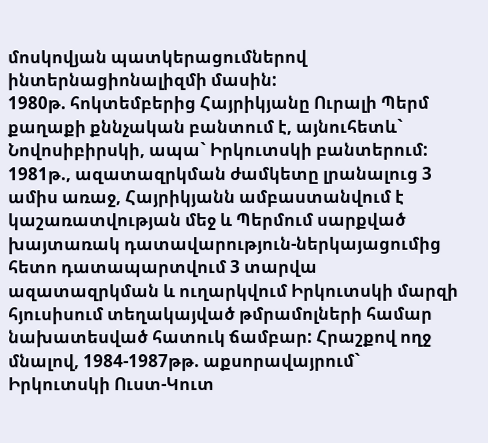մոսկովյան պատկերացումներով ինտերնացիոնալիզմի մասին:
1980թ. հոկտեմբերից Հայրիկյանը Ուրալի Պերմ քաղաքի քննչական բանտում է, այնուհետև` Նովոսիբիրսկի, ապա` Իրկուտսկի բանտերում: 1981թ., ազատազրկման ժամկետը լրանալուց 3 ամիս առաջ, Հայրիկյանն ամբաստանվում է կաշառատվության մեջ և Պերմում սարքված խայտառակ դատավարություն-ներկայացումից հետո դատապարտվում 3 տարվա ազատազրկման և ուղարկվում Իրկուտսկի մարզի հյուսիսում տեղակայված թմրամոլների համար նախատեսված հատուկ ճամբար: Հրաշքով ողջ մնալով, 1984-1987թթ. աքսորավայրում` Իրկուտսկի Ուստ-Կուտ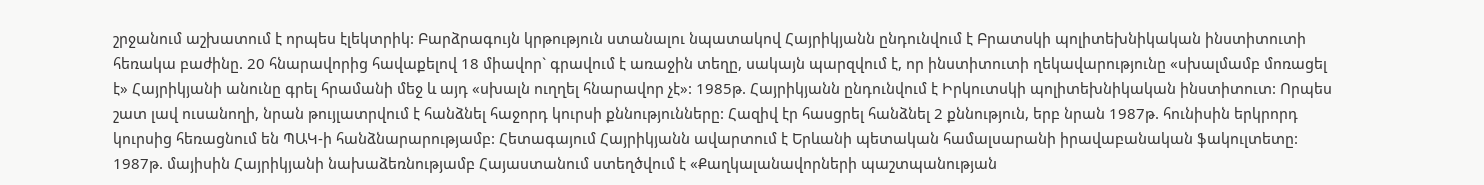շրջանում աշխատում է որպես էլեկտրիկ: Բարձրագույն կրթություն ստանալու նպատակով Հայրիկյանն ընդունվում է Բրատսկի պոլիտեխնիկական ինստիտուտի հեռակա բաժինը. 20 հնարավորից հավաքելով 18 միավոր` գրավում է առաջին տեղը, սակայն պարզվում է, որ ինստիտուտի ղեկավարությունը «սխալմամբ մոռացել է» Հայրիկյանի անունը գրել հրամանի մեջ և այդ «սխալն ուղղել հնարավոր չէ»: 1985թ. Հայրիկյանն ընդունվում է Իրկուտսկի պոլիտեխնիկական ինստիտուտ: Որպես շատ լավ ուսանողի, նրան թույլատրվում է հանձնել հաջորդ կուրսի քննությունները: Հազիվ էր հասցրել հանձնել 2 քննություն, երբ նրան 1987թ. հունիսին երկրորդ կուրսից հեռացնում են ՊԱԿ-ի հանձնարարությամբ: Հետագայում Հայրիկյանն ավարտում է Երևանի պետական համալսարանի իրավաբանական ֆակուլտետը:
1987թ. մայիսին Հայրիկյանի նախաձեռնությամբ Հայաստանում ստեղծվում է «Քաղկալանավորների պաշտպանության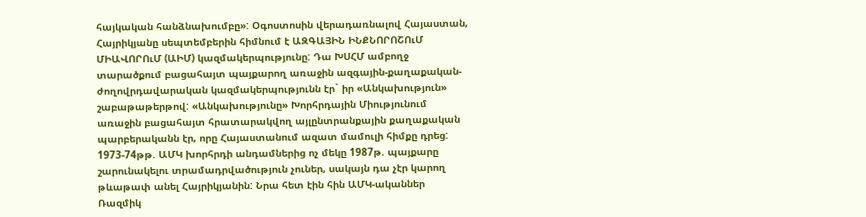հայկական հանձնախումբը»: Օգոստոսին վերադառնալով Հայաստան, Հայրիկյանը սեպտեմբերին հիմնում է ԱԶԳԱՅԻՆ ԻՆՔՆՈՐՈՇՈւՄ ՄԻԱՎՈՐՈւՄ (ԱԻՄ) կազմակերպությունը: Դա ԽՍՀՄ ամբողջ տարածքում բացահայտ պայքարող առաջին ազգային-քաղաքական-ժողովրդավարական կազմակերպությունն էր` իր «Անկախություն» շաբաթաթերթով: «Անկախությունը» Խորհրդային Միությունում առաջին բացահայտ հրատարակվող այլընտրանքային քաղաքական պարբերականն էր, որը Հայաստանում ազատ մամուլի հիմքը դրեց: 1973-74թթ. ԱՄԿ խորհրդի անդամներից ոչ մեկը 1987թ. պայքարը շարունակելու տրամադրվածություն չուներ, սակայն դա չէր կարող թևաթափ անել Հայրիկյանին: Նրա հետ էին հին ԱՄԿ-ականներ Ռազմիկ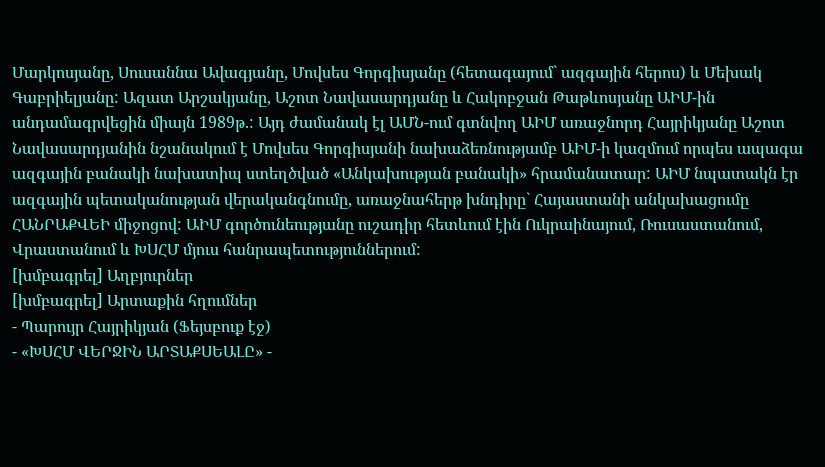Մարկոսյանը, Սուսաննա Ավագյանը, Մովսես Գորգիսյանը (հետագայում` ազգային հերոս) և Մեխակ Գաբրիելյանը: Ազատ Արշակյանը, Աշոտ Նավասարդյանը և Հակոբջան Թաթևոսյանը ԱԻՄ-ին անդամագրվեցին միայն 1989թ.: Այդ ժամանակ էլ ԱՄՆ-ում գտնվող ԱԻՄ առաջնորդ Հայրիկյանը Աշոտ Նավասարդյանին նշանակում է Մովսես Գորգիսյանի նախաձեռնությամբ ԱԻՄ-ի կազմում որպես ապագա ազգային բանակի նախատիպ ստեղծված «Անկախության բանակի» հրամանատար: ԱԻՄ նպատակն էր ազգային պետականության վերականգնումը, առաջնահերթ խնդիրը` Հայաստանի անկախացումը ՀԱՆՐԱՔՎԵԻ միջոցով: ԱԻՄ գործունեությանը ուշադիր հետևում էին Ուկրաինայում, Ռուսաստանում, Վրաստանում և ԽՍՀՄ մյուս հանրապետություններում:
[խմբագրել] Աղբյուրներ
[խմբագրել] Արտաքին հղումներ
- Պարույր Հայրիկյան (Ֆեյսբուք էջ)
- «ԽՍՀՄ ՎԵՐՋԻՆ ԱՐՏԱՔՍԵԱԼԸ» -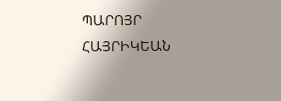ՊԱՐՈՅՐ ՀԱՅՐԻԿԵԱՆ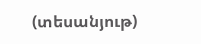(տեսանյութ)